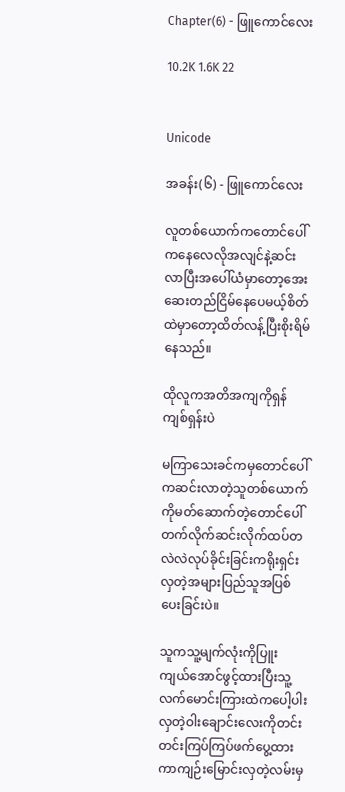Chapter(6) - ဖြူကောင်လေး

10.2K 1.6K 22


Unicode

အခန်း(၆) - ဖြူကောင်လေး

လူတစ်ယောက်ကတောင်ပေါ်ကနေလေလိုအလျင်နဲ့ဆင်းလာပြီးအပေါ်ယံမှာတော့အေးဆေးတည်ငြိမ်နေပေမယ့်စိတ်ထဲမှာတော့ထိတ်လန့်ပြီးစိုးရိမ်နေသည်။

ထိုလူကအတိအကျကိုရှန်ကျစ်ရှန်းပဲ

မကြာသေးခင်ကမှတောင်ပေါ်ကဆင်းလာတဲ့သူတစ်ယောက်ကိုမတ်ဆောက်တဲ့တောင်ပေါ်တက်လိုက်ဆင်းလိုက်ထပ်တလဲလဲလုပ်ခိုင်းခြင်းကရိုးရှင်းလှတဲ့အများပြည်သူအပြစ်ပေးခြင်းပဲ။

သူကသူ့မျက်လုံးကိုပြူးကျယ်အောင်ဖွင့်ထားပြီးသူ့လက်မောင်းကြားထဲကပေါ့ပါးလှတဲ့ဝါးချောင်းလေးကိုတင်းတင်းကြပ်ကြပ်ဖက်ပွေ့ထားကာကျဉ်းမြောင်းလှတဲ့လမ်းမှ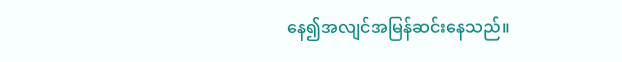နေ၍အလျင်အမြန်ဆင်းနေသည်။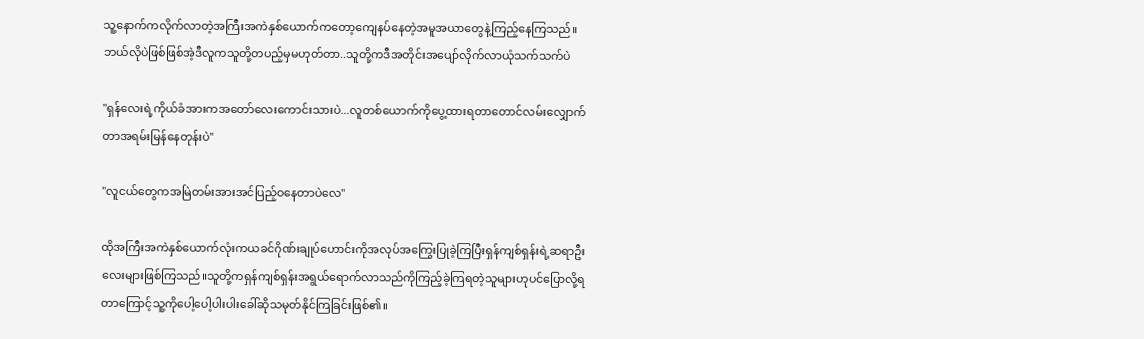သူ့နောက်ကလိုက်လာတဲ့အကြီးအကဲနှစ်ယောက်ကတော့ကျေနပ်နေတဲ့အမူအယာတွေနဲ့ကြည့်နေကြသည်။
ဘယ်လိုပဲဖြစ်ဖြစ်အဲ့ဒီလူကသူတို့တပည့်မှမဟုတ်တာ..သူတို့ကဒီအတိုင်းအပျော်လိုက်လာယုံသက်သက်ပဲ

"ရှန်လေးရဲ့ကိုယ်ခံအားကအတော်လေးကောင်းသားပဲ...လူတစ်ယောက်ကိုပွေ့ထားရတာတောင်လမ်းလျှောက်တာအရမ်းမြန်နေတုန်းပဲ"

"လူငယ်တွေကအမြဲတမ်းအားအင်ပြည့်ဝနေတာပဲလေ"

ထိုအကြီးအကဲနှစ်ယောက်လုံးကယခင်ဂိုဏ်းချုပ်ဟောင်းကိုအလုပ်အကြွေးပြုခဲ့ကြပြီးရှန်ကျစ်ရှန်းရဲ့ဆရာဦးလေးများဖြစ်ကြသည်။သူတို့ကရှန်ကျစ်ရှန်းအရွယ်ရောက်လာသည်ကိုကြည့်ခဲ့ကြရတဲ့သူများဟုပင်ပြောလို့ရတာကြောင့်သူ့ကိုပေါ့ပေါ့ပါးပါးခေါ်ဆိုသမုတ်နိုင်ကြခြင်းဖြစ်၏။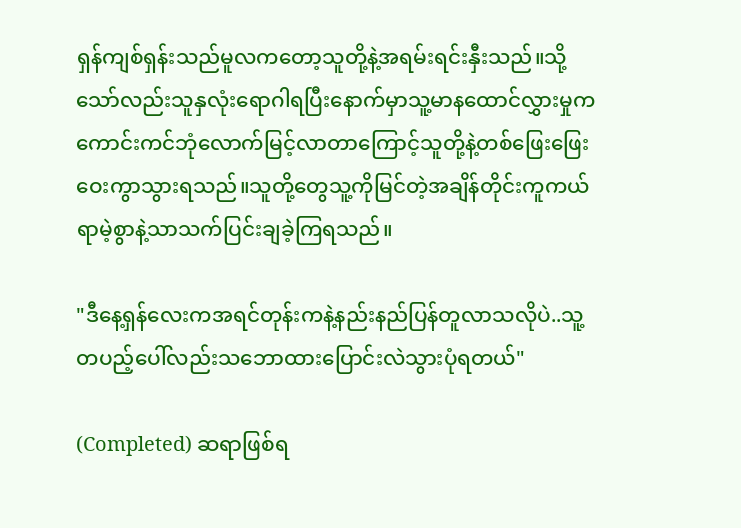ရှန်ကျစ်ရှန်းသည်မူလကတော့သူတို့နဲ့အရမ်းရင်းနှီးသည်။သို့သော်လည်းသူနှလုံးရောဂါရပြီးနောက်မှာသူ့မာနထောင်လွှားမှုကကောင်းကင်ဘုံလောက်မြင့်လာတာကြောင့်သူတို့နဲ့တစ်ဖြေးဖြေးဝေးကွာသွားရသည်။သူတို့တွေသူ့ကိုမြင်တဲ့အချိန်တိုင်းကူကယ်ရာမဲ့စွာနဲ့သာသက်ပြင်းချခဲ့ကြရသည်။

"ဒီနေ့ရှန်လေးကအရင်တုန်းကနဲ့နည်းနည်ပြန်တူလာသလိုပဲ..သူ့တပည့်ပေါ်လည်းသဘောထားပြောင်းလဲသွားပုံရတယ်"

(Completed) ဆရာဖြစ်ရ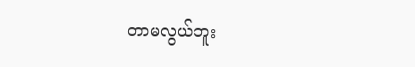တာမလွယ်ဘူး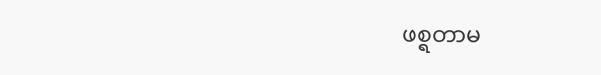ဖစ္ရတာမ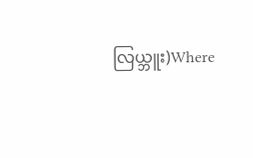လြယ္ဘူး)Where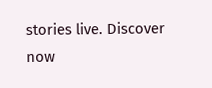stories live. Discover now